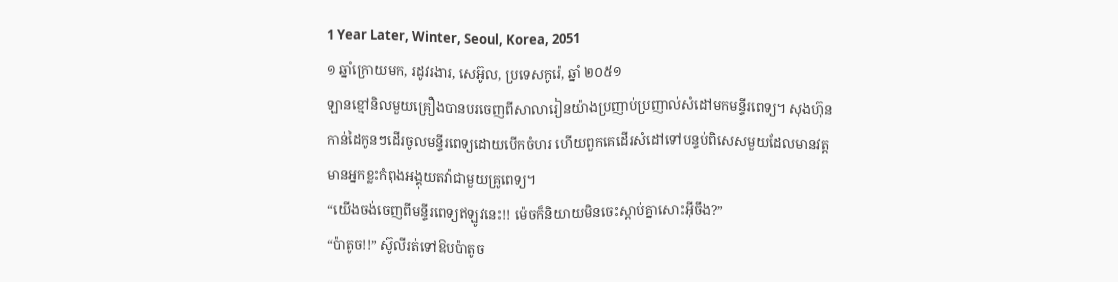1 Year Later, Winter, Seoul, Korea, 2051
១ ឆ្នាំក្រោយមក, រដូវរងារ, សេអ៊ូល, ប្រទេសកូរ៉េ, ឆ្នាំ ២០៥១
ឡានខ្មៅនិលមួយគ្រឿងបានបរចេញពីសាលារៀនយ៉ាងប្រញាប់ប្រញាល់សំដៅមកមន្ទីរពេទ្យ។ សុងហ៊ុនកាន់ដៃកូនៗដើរចូលមន្ទីរពេទ្យដោយបើកចំហរ ហើយពួកគេដើរសំដៅទៅបន្ទប់ពិសេសមួយដែលមានវត្តមានអ្នកខ្លះកំពុងអង្គុយតវ៉ាជាមួយគ្រូពេទ្យ។
“យើងចង់ចេញពីមន្ទីរពេទ្យឥឡូវនេះ!! ម៉េចក៏និយាយមិនចេះស្ដាប់គ្នាសោះអ៊ីចឹង?”
“ប៉ាតូច!!” ស៊ូលីរត់ទៅឱបប៉ាតូច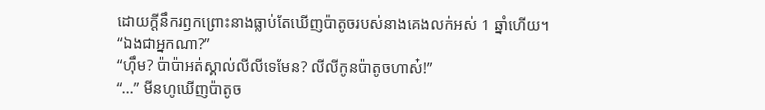ដោយក្ដីនឹករឭកព្រោះនាងធ្លាប់តែឃើញប៉ាតូចរបស់នាងគេងលក់អស់ 1 ឆ្នាំហើយ។
“ឯងជាអ្នកណា?”
“ហ៊ឹម? ប៉ាប៉ាអត់ស្គាល់លីលីទេមែន? លីលីកូនប៉ាតូចហាស៎!”
“...” មីនហូឃើញប៉ាតូច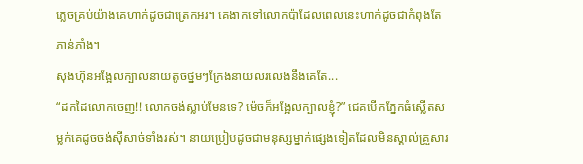ភ្លេចគ្រប់យ៉ាងគេហាក់ដូចជាត្រេកអរ។ គេងាកទៅលោកប៉ាដែលពេលនេះហាក់ដូចជាកំពុងតែភាន់ភាំង។
សុងហ៊ុនអង្អែលក្បាលនាយតូចថ្នមៗក្រែងនាយលរលេងនឹងគេតែ...
“ដកដៃលោកចេញ!! លោកចង់ស្លាប់មែនទេ? ម៉េចក៏អង្អែលក្បាលខ្ញុំ?” ជេគបើកភ្នែកធំស្លើតសម្លក់គេដូចចង់ស៊ីសាច់ទាំងរស់។ នាយប្រៀបដូចជាមនុស្សម្នាក់ផ្សេងទៀតដែលមិនស្គាល់គ្រួសារ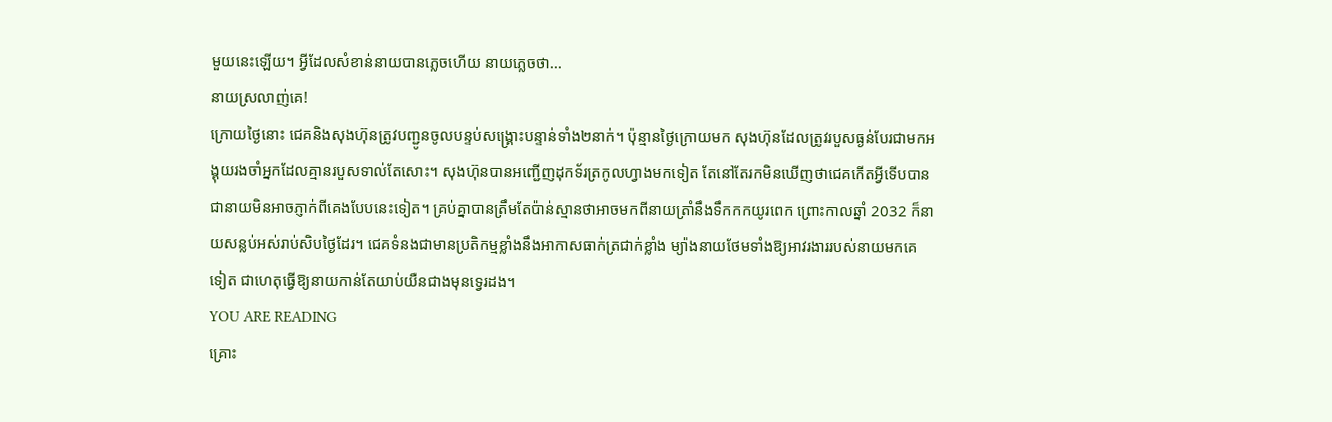មួយនេះឡើយ។ អ្វីដែលសំខាន់នាយបានភ្លេចហើយ នាយភ្លេចថា...
នាយស្រលាញ់គេ!
ក្រោយថ្ងៃនោះ ជេគនិងសុងហ៊ុនត្រូវបញ្ជូនចូលបន្ទប់សង្គ្រោះបន្ទាន់ទាំង២នាក់។ ប៉ុន្មានថ្ងៃក្រោយមក សុងហ៊ុនដែលត្រូវរបួសធ្ងន់បែរជាមកអង្គុយរងចាំអ្នកដែលគ្មានរបួសទាល់តែសោះ។ សុងហ៊ុនបានអញ្ជើញដុកទ័រត្រកូលហ្វាងមកទៀត តែនៅតែរកមិនឃើញថាជេគកើតអ្វីទើបបានជានាយមិនអាចភ្ញាក់ពីគេងបែបនេះទៀត។ គ្រប់គ្នាបានត្រឹមតែប៉ាន់ស្មានថាអាចមកពីនាយត្រាំនឹងទឹកកកយូរពេក ព្រោះកាលឆ្នាំ 2032 ក៏នាយសន្លប់អស់រាប់សិបថ្ងៃដែរ។ ជេគទំនងជាមានប្រតិកម្មខ្លាំងនឹងអាកាសធាក់ត្រជាក់ខ្លាំង ម្យ៉ាងនាយថែមទាំងឱ្យអាវរងាររបស់នាយមកគេទៀត ជាហេតុធ្វើឱ្យនាយកាន់តែយាប់យឺនជាងមុនទ្វេរដង។
YOU ARE READING
គ្រោះ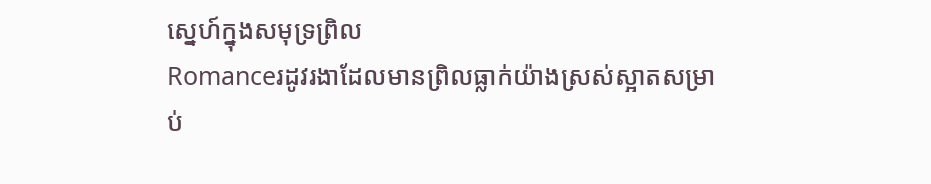ស្នេហ៍ក្នុងសមុទ្រព្រិល
Romanceរដូវរងាដែលមានព្រិលធ្លាក់យ៉ាងស្រស់ស្អាតសម្រាប់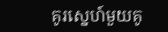គូរស្នេហ៍មួយគូ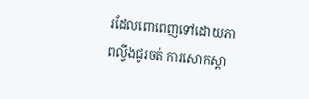រដែលពោពេញទៅដោយភាពល្វីងជូរចត់ ការសោកស្ដា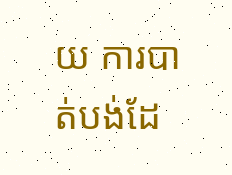យ ការបាត់បង់ដែ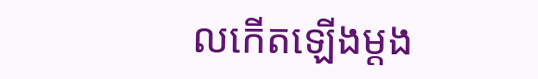លកើតឡើងម្ដង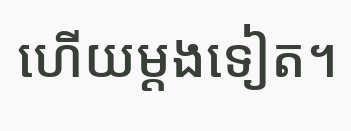ហើយម្ដងទៀត។